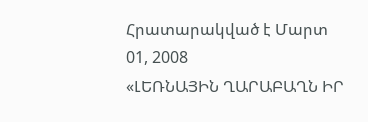Հրատարակված է Մարտ 01, 2008
«ԼԵՌՆԱՅԻՆ ՂԱՐԱԲԱՂՆ ԻՐ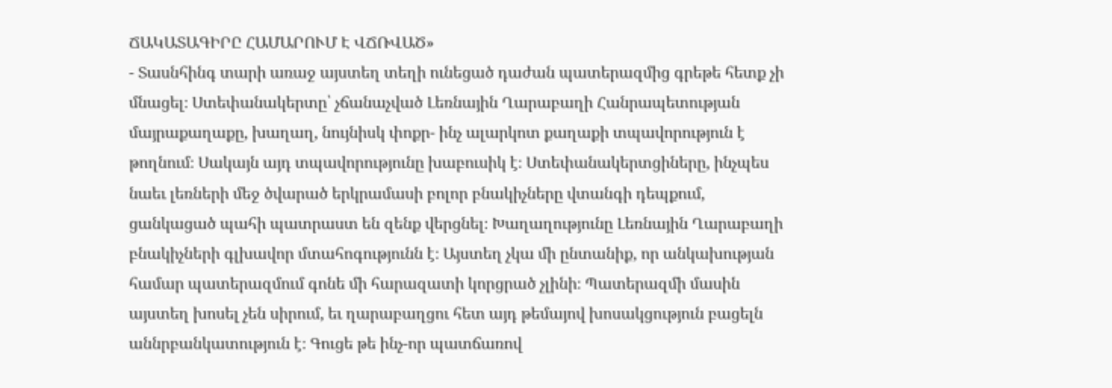ՃԱԿԱՏԱԳԻՐԸ ՀԱՄԱՐՈՒՄ Է ՎՃՌՎԱԾ»
- Տասնհինգ տարի առաջ այստեղ տեղի ունեցած դաժան պատերազմից գրեթե հետք չի մնացել։ Ստեփանակերտը՝ չճանաչված Լեռնային Ղարաբաղի Հանրապետության մայրաքաղաքը, խաղաղ, նույնիսկ փոքր- ինչ ալարկոտ քաղաքի տպավորություն է թողնում։ Սակայն այդ տպավորությունը խաբուսիկ է։ Ստեփանակերտցիները, ինչպես նաեւ լեռների մեջ ծվարած երկրամասի բոլոր բնակիչները վտանգի դեպքում, ցանկացած պահի պատրաստ են զենք վերցնել։ Խաղաղությունը Լեռնային Ղարաբաղի բնակիչների գլխավոր մտահոգությունն է։ Այստեղ չկա մի ընտանիք, որ անկախության համար պատերազմում գոնե մի հարազատի կորցրած չլինի։ Պատերազմի մասին այստեղ խոսել չեն սիրում, եւ ղարաբաղցու հետ այդ թեմայով խոսակցություն բացելն աննրբանկատություն է։ Գուցե թե ինչ-որ պատճառով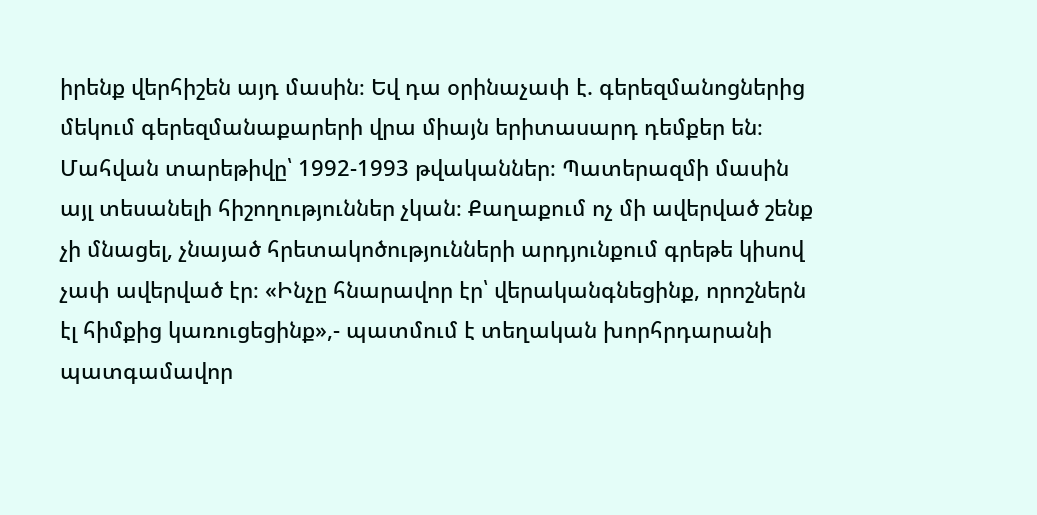իրենք վերհիշեն այդ մասին։ Եվ դա օրինաչափ է. գերեզմանոցներից մեկում գերեզմանաքարերի վրա միայն երիտասարդ դեմքեր են։ Մահվան տարեթիվը՝ 1992-1993 թվականներ։ Պատերազմի մասին այլ տեսանելի հիշողություններ չկան։ Քաղաքում ոչ մի ավերված շենք չի մնացել, չնայած հրետակոծությունների արդյունքում գրեթե կիսով չափ ավերված էր։ «Ինչը հնարավոր էր՝ վերականգնեցինք, որոշներն էլ հիմքից կառուցեցինք»,- պատմում է տեղական խորհրդարանի պատգամավոր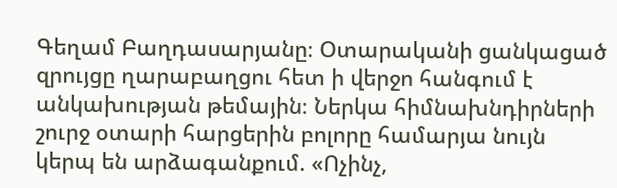Գեղամ Բաղդասարյանը։ Օտարականի ցանկացած զրույցը ղարաբաղցու հետ ի վերջո հանգում է անկախության թեմային։ Ներկա հիմնախնդիրների շուրջ օտարի հարցերին բոլորը համարյա նույն կերպ են արձագանքում. «Ոչինչ,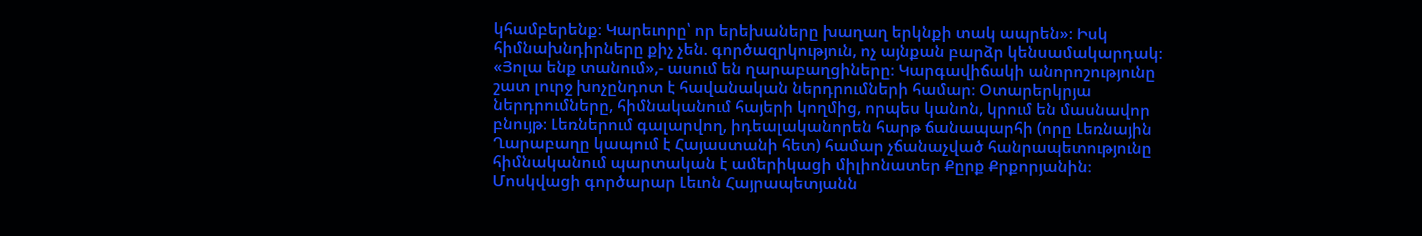կհամբերենք։ Կարեւորը՝ որ երեխաները խաղաղ երկնքի տակ ապրեն»։ Իսկ հիմնախնդիրները քիչ չեն. գործազրկություն, ոչ այնքան բարձր կենսամակարդակ։ «Յոլա ենք տանում»,- ասում են ղարաբաղցիները։ Կարգավիճակի անորոշությունը շատ լուրջ խոչընդոտ է հավանական ներդրումների համար։ Օտարերկրյա ներդրումները, հիմնականում հայերի կողմից, որպես կանոն, կրում են մասնավոր բնույթ։ Լեռներում գալարվող, իդեալականորեն հարթ ճանապարհի (որը Լեռնային Ղարաբաղը կապում է Հայաստանի հետ) համար չճանաչված հանրապետությունը հիմնականում պարտական է ամերիկացի միլիոնատեր Քըրք Քրքորյանին։ Մոսկվացի գործարար Լեւոն Հայրապետյանն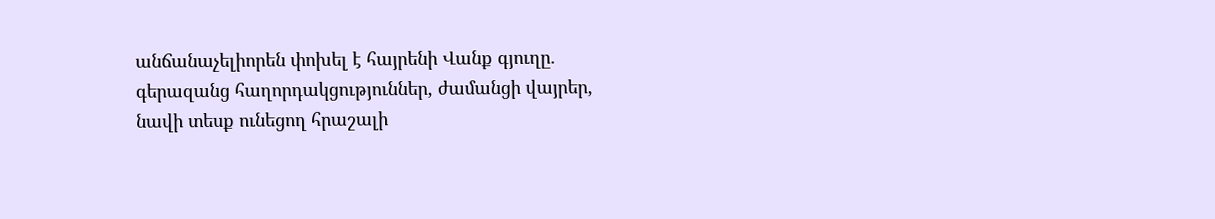անճանաչելիորեն փոխել է հայրենի Վանք գյուղը. գերազանց հաղորդակցություններ, ժամանցի վայրեր, նավի տեսք ունեցող հրաշալի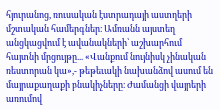հյուրանոց, ռուսական էստրադայի աստղերի մշտական համերգներ։ Ամռանն այստեղ անցկացվում է ավանակների՝ աշխարհում հայտնի մրցույթը... «Վանքում նույնիսկ չինական ռեստորան կա»,- թեթեւակի նախանձով ասում են մայրաքաղաքի բնակիչները։ Ժամանցի վայրերի առումով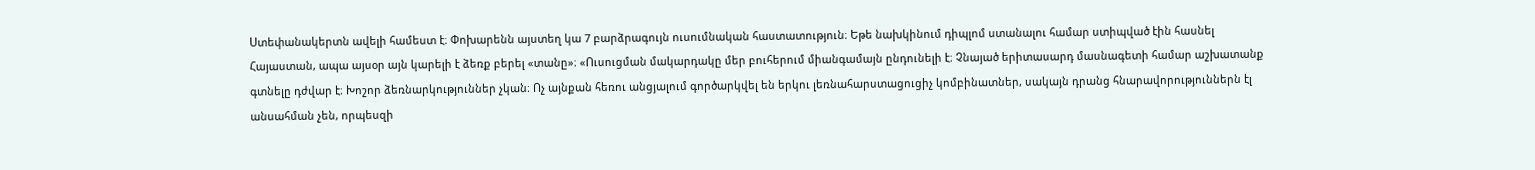Ստեփանակերտն ավելի համեստ է։ Փոխարենն այստեղ կա 7 բարձրագույն ուսումնական հաստատություն։ Եթե նախկինում դիպլոմ ստանալու համար ստիպված էին հասնել Հայաստան, ապա այսօր այն կարելի է ձեռք բերել «տանը»։ «Ուսուցման մակարդակը մեր բուհերում միանգամայն ընդունելի է։ Չնայած երիտասարդ մասնագետի համար աշխատանք գտնելը դժվար է։ Խոշոր ձեռնարկություններ չկան։ Ոչ այնքան հեռու անցյալում գործարկվել են երկու լեռնահարստացուցիչ կոմբինատներ, սակայն դրանց հնարավորություններն էլ անսահման չեն, որպեսզի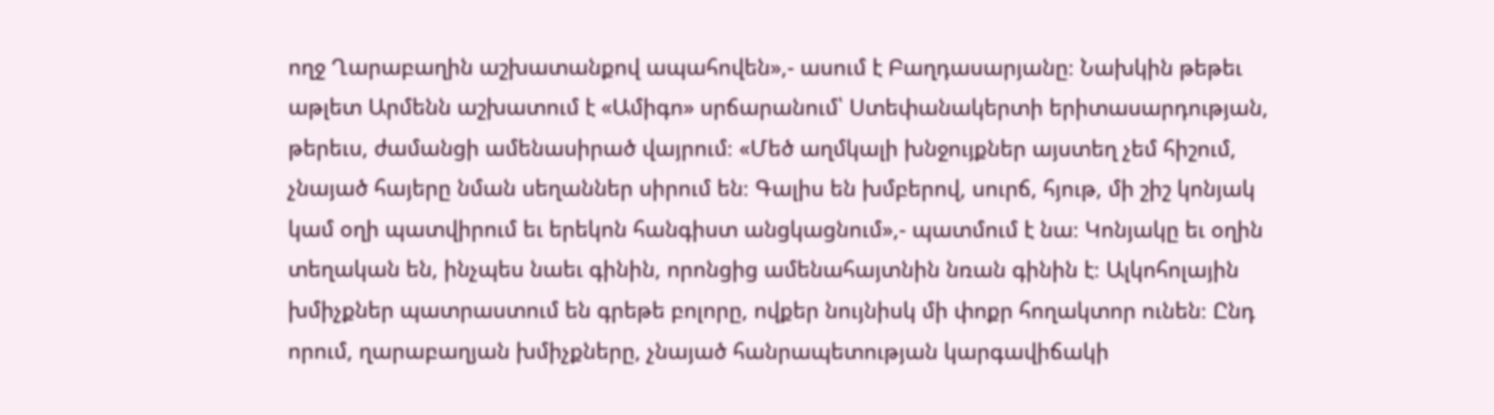ողջ Ղարաբաղին աշխատանքով ապահովեն»,- ասում է Բաղդասարյանը։ Նախկին թեթեւ աթլետ Արմենն աշխատում է «Ամիգո» սրճարանում՝ Ստեփանակերտի երիտասարդության, թերեւս, ժամանցի ամենասիրած վայրում։ «Մեծ աղմկալի խնջույքներ այստեղ չեմ հիշում, չնայած հայերը նման սեղաններ սիրում են։ Գալիս են խմբերով, սուրճ, հյութ, մի շիշ կոնյակ կամ օղի պատվիրում եւ երեկոն հանգիստ անցկացնում»,- պատմում է նա։ Կոնյակը եւ օղին տեղական են, ինչպես նաեւ գինին, որոնցից ամենահայտնին նռան գինին է։ Ալկոհոլային խմիչքներ պատրաստում են գրեթե բոլորը, ովքեր նույնիսկ մի փոքր հողակտոր ունեն։ Ընդ որում, ղարաբաղյան խմիչքները, չնայած հանրապետության կարգավիճակի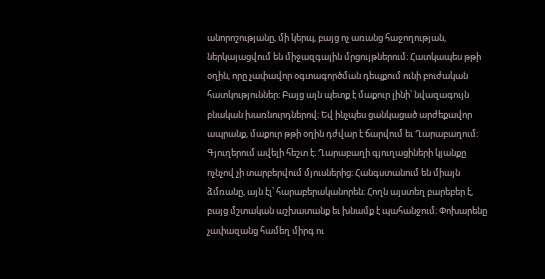անորոշությանը, մի կերպ, բայց ոչ առանց հաջողության, ներկայացվում են միջազգային մրցույթներում։ Հատկապես թթի օղին, որը չափավոր օգտագործման դեպքում ունի բուժական հատկություններ։ Բայց այն պետք է մաքուր լինի՝ նվազագույն բնական խառնուրդներով։ Եվ ինչպես ցանկացած արժեքավոր ապրանք, մաքուր թթի օղին դժվար է ճարվում եւ Ղարաբաղում։ Գյուղերում ավելի հեշտ է։ Ղարաբաղի գյուղացիների կյանքը ոչնչով չի տարբերվում մյուսներից։ Հանգստանում են միայն ձմռանը, այն էլ՝ հարաբերականորեն։ Հողն այստեղ բարեբեր է, բայց մշտական աշխատանք եւ խնամք է պահանջում։ Փոխարենը չափազանց համեղ միրգ ու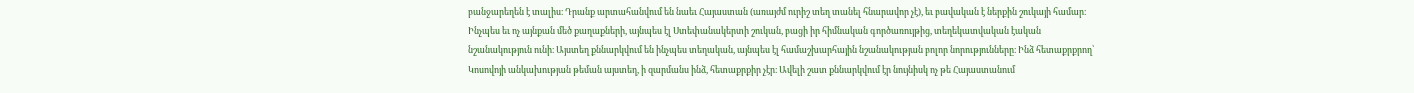բանջարեղեն է տալիս։ Դրանք արտահանվում են նաեւ Հայաստան (առայժմ ուրիշ տեղ տանել հնարավոր չէ), եւ բավական է ներքին շուկայի համար։ Ինչպես եւ ոչ այնքան մեծ քաղաքների, այնպես էլ Ստեփանակերտի շուկան, բացի իր հիմնական գործառույթից, տեղեկատվական էական նշանակություն ունի։ Այստեղ քննարկվում են ինչպես տեղական, այնպես էլ համաշխարհային նշանակության բոլոր նորությունները։ Ինձ հետաքրքրող՝ Կոսովոյի անկախության թեման այստեղ, ի զարմանս ինձ, հետաքրքիր չէր։ Ավելի շատ քննարկվում էր նույնիսկ ոչ թե Հայաստանում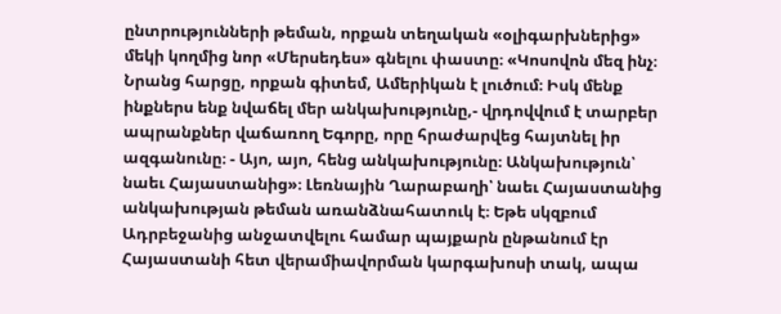ընտրությունների թեման, որքան տեղական «օլիգարխներից» մեկի կողմից նոր «Մերսեդես» գնելու փաստը։ «Կոսովոն մեզ ինչ։ Նրանց հարցը, որքան գիտեմ, Ամերիկան է լուծում։ Իսկ մենք ինքներս ենք նվաճել մեր անկախությունը,- վրդովվում է տարբեր ապրանքներ վաճառող Եգորը, որը հրաժարվեց հայտնել իր ազգանունը։ - Այո, այո, հենց անկախությունը։ Անկախություն՝ նաեւ Հայաստանից»։ Լեռնային Ղարաբաղի՝ նաեւ Հայաստանից անկախության թեման առանձնահատուկ է։ Եթե սկզբում Ադրբեջանից անջատվելու համար պայքարն ընթանում էր Հայաստանի հետ վերամիավորման կարգախոսի տակ, ապա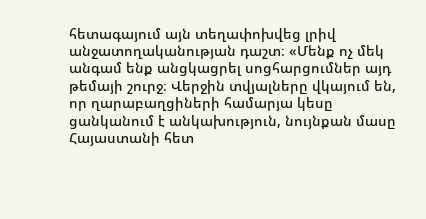հետագայում այն տեղափոխվեց լրիվ անջատողականության դաշտ։ «Մենք ոչ մեկ անգամ ենք անցկացրել սոցհարցումներ այդ թեմայի շուրջ։ Վերջին տվյալները վկայում են, որ ղարաբաղցիների համարյա կեսը ցանկանում է անկախություն, նույնքան մասը Հայաստանի հետ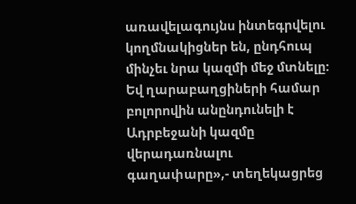առավելագույնս ինտեգրվելու կողմնակիցներ են, ընդհուպ մինչեւ նրա կազմի մեջ մտնելը։ Եվ ղարաբաղցիների համար բոլորովին անընդունելի է Ադրբեջանի կազմը վերադառնալու գաղափարը»,- տեղեկացրեց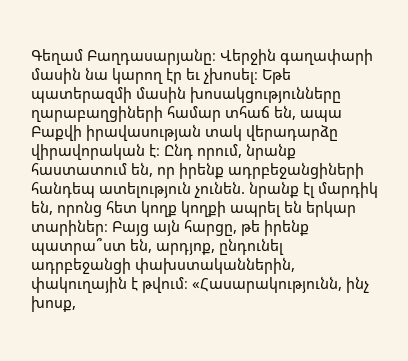Գեղամ Բաղդասարյանը։ Վերջին գաղափարի մասին նա կարող էր եւ չխոսել։ Եթե պատերազմի մասին խոսակցությունները ղարաբաղցիների համար տհաճ են, ապա Բաքվի իրավասության տակ վերադարձը վիրավորական է։ Ընդ որում, նրանք հաստատում են, որ իրենք ադրբեջանցիների հանդեպ ատելություն չունեն. նրանք էլ մարդիկ են, որոնց հետ կողք կողքի ապրել են երկար տարիներ։ Բայց այն հարցը, թե իրենք պատրա՞ստ են, արդյոք, ընդունել ադրբեջանցի փախստականներին, փակուղային է թվում։ «Հասարակությունն, ինչ խոսք,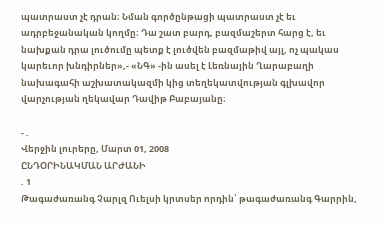պատրաստ չէ դրան։ Նման գործընթացի պատրաստ չէ եւ ադրբեջանական կողմը։ Դա շատ բարդ, բազմաշերտ հարց է, եւ նախքան դրա լուծումը պետք է լուծվեն բազմաթիվ այլ, ոչ պակաս կարեւոր խնդիրներ»,- «ՆԳ» -ին ասել է Լեռնային Ղարաբաղի նախագահի աշխատակազմի կից տեղեկատվության գլխավոր վարչության ղեկավար Դավիթ Բաբայանը։

- .
Վերջին լուրերը, Մարտ 01, 2008
ԸՆԴՕՐԻՆԱԿՄԱՆ ԱՐԺԱՆԻ
. 1
Թագաժառանգ Չարլզ Ուելսի կրտսեր որդին՝ թագաժառանգ Գարրին,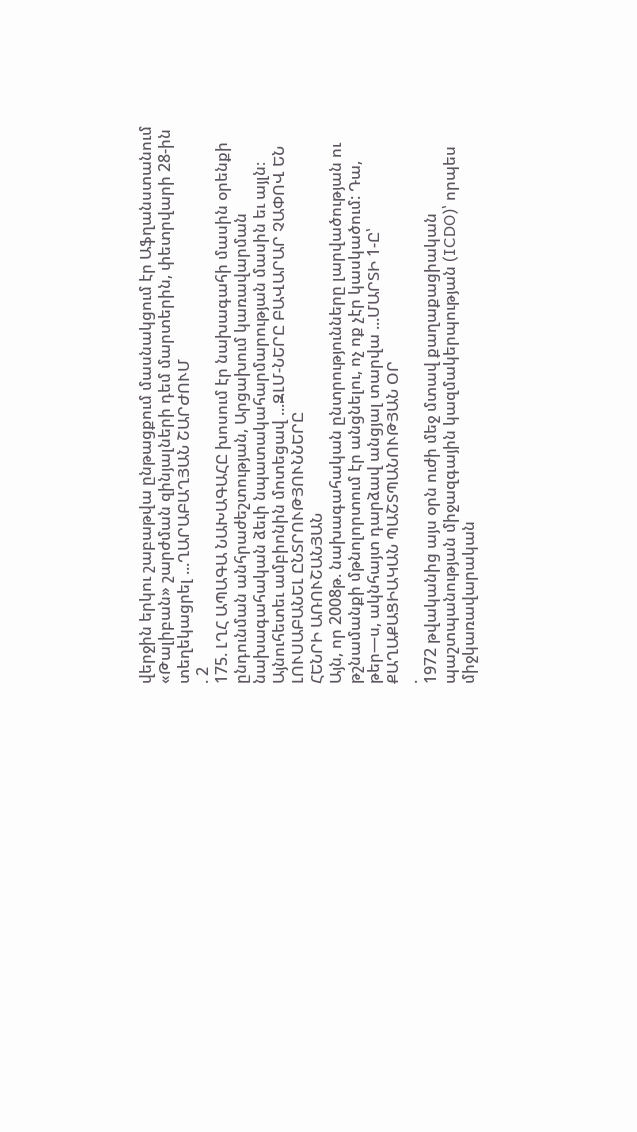վերջին երկու շաբաթվա ընթացքում մասնակցում էր Աֆղանստանում «Թալիբան» շարժման զինյալների դեմ մարտերին, փետրվարի 28-ին տեղեկացրել ...ՂԱՐԱԲԱՂՅԱՆ ՇԱՐԺՈՒՄ
. 2
175. ԼՂՀ ԱՊԱԳԱ ՆԱԽԱԳԱՀԸ խոսում էր նախագահի մասին օրենքի ընդունման անհրաժեշտության, Արցախում կառավարման նախագահական ձեւի նպատակահարմարության մասին եւ այլն։ Այնուհետեւ ամբիոնին մոտեցավ ...ԶԼՄ-ՆԵՐԸ ԲԱՎԱՐԱՐ ՉԱՓՈՎ ԵՆ ԼՈՒՍԱԲԱՆԵԼ ԸՆՏՐՈՒԹՅՈՒՆՆԵՐԸ
ՀԵՆՐԻ ԱՌՈՒՇԱՆՅԱՆ
Այն, որ 2008թ. նախագահական ընտրությունները լարվածության ու թշնամանքի մթնոլորտում էր անցնելու, ոչ ոք չէր կասկածում: Դա, թեր—ս, ակնհայտ դարձավ անցյալ տարվա ...ՄԱՐՏԻ 1-Ը՝ ՔԱՂԱՔԱՑԻԱԿԱՆ ՊԱՇՏՊԱՆՈՒԹՅԱՆ ՕՐ
.
1972 թվականից այս օրն ուժի մեջ մտավ քաղաքացիական պաշտպանության միջազգային կազմակերպության (ICDO)՝ որպես միջկառավարական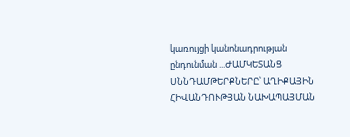կառույցի կանոնադրության ընդունման ...ԺԱՄԿԵՏԱՆՑ ՍՆՆԴԱՄԹԵՐՔՆԵՐԸ՝ ԱՂԻՔԱՅԻՆ ՀԻՎԱՆԴՈՒԹՅԱՆ ՆԱԽԱՊԱՅՄԱՆ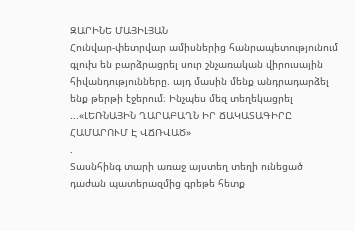ԶԱՐԻՆԵ ՄԱՅԻԼՅԱՆ
Հունվար-փետրվար ամիսներից հանրապետությունում գլուխ են բարձրացրել սուր շնչառական վիրուսային հիվանդությունները. այդ մասին մենք անդրադարձել ենք թերթի էջերում։ Ինչպես մեզ տեղեկացրել ...«ԼԵՌՆԱՅԻՆ ՂԱՐԱԲԱՂՆ ԻՐ ՃԱԿԱՏԱԳԻՐԸ ՀԱՄԱՐՈՒՄ Է ՎՃՌՎԱԾ»
.
Տասնհինգ տարի առաջ այստեղ տեղի ունեցած դաժան պատերազմից գրեթե հետք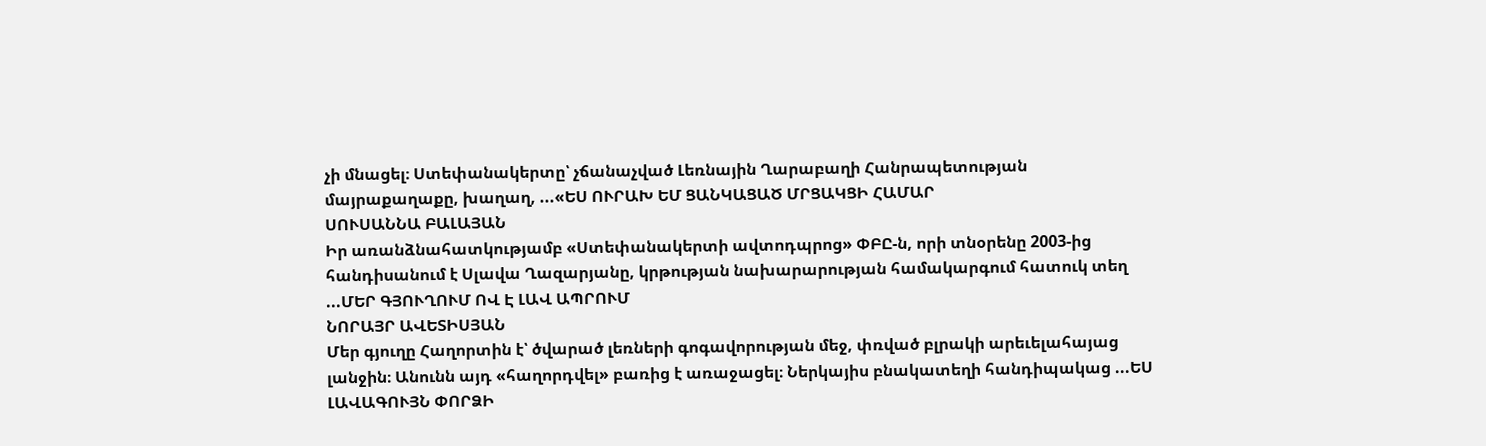չի մնացել։ Ստեփանակերտը՝ չճանաչված Լեռնային Ղարաբաղի Հանրապետության մայրաքաղաքը, խաղաղ, ...«ԵՍ ՈՒՐԱԽ ԵՄ ՑԱՆԿԱՑԱԾ ՄՐՑԱԿՑԻ ՀԱՄԱՐ
ՍՈՒՍԱՆՆԱ ԲԱԼԱՅԱՆ
Իր առանձնահատկությամբ «Ստեփանակերտի ավտոդպրոց» ՓԲԸ-ն, որի տնօրենը 2003-ից հանդիսանում է Սլավա Ղազարյանը, կրթության նախարարության համակարգում հատուկ տեղ ...ՄԵՐ ԳՅՈՒՂՈՒՄ ՈՎ Է ԼԱՎ ԱՊՐՈՒՄ
ՆՈՐԱՅՐ ԱՎԵՏԻՍՅԱՆ
Մեր գյուղը Հաղորտին է՝ ծվարած լեռների գոգավորության մեջ, փռված բլրակի արեւելահայաց լանջին։ Անունն այդ «հաղորդվել» բառից է առաջացել։ Ներկայիս բնակատեղի հանդիպակաց ...ԵՍ ԼԱՎԱԳՈՒՅՆ ՓՈՐՁԻ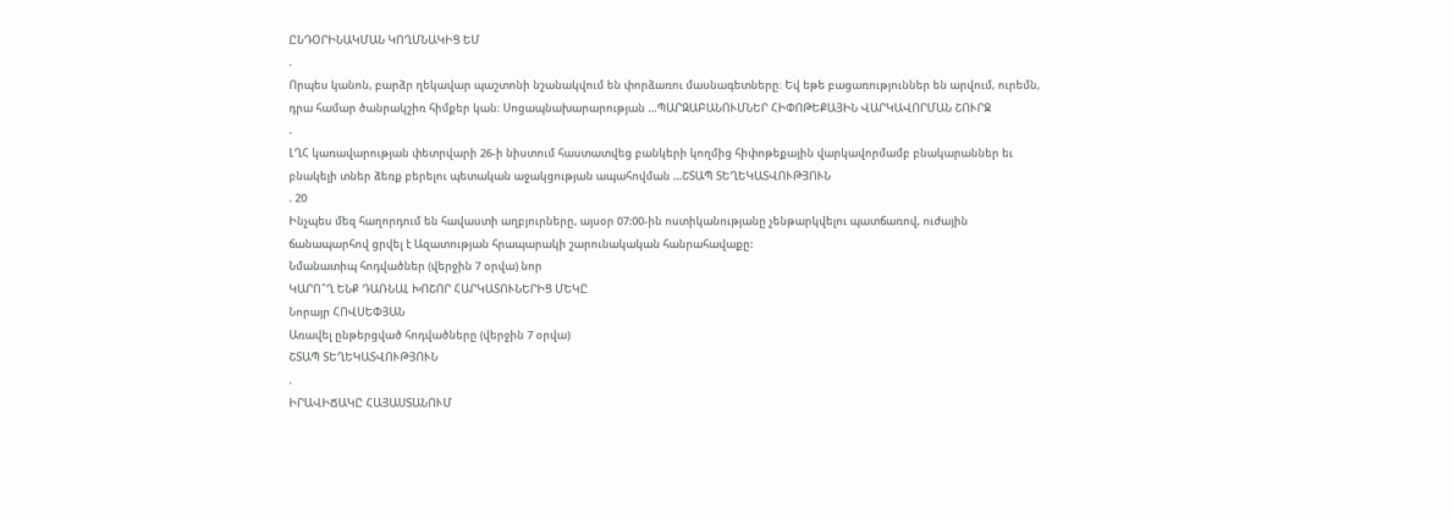ԸՆԴՕՐԻՆԱԿՄԱՆ ԿՈՂՄՆԱԿԻՑ ԵՄ
.
Որպես կանոն, բարձր ղեկավար պաշտոնի նշանակվում են փորձառու մասնագետները։ Եվ եթե բացառություններ են արվում, ուրեմն, դրա համար ծանրակշիռ հիմքեր կան։ Սոցապնախարարության ...ՊԱՐԶԱԲԱՆՈՒՄՆԵՐ ՀԻՓՈԹԵՔԱՅԻՆ ՎԱՐԿԱՎՈՐՄԱՆ ՇՈՒՐՋ
.
ԼՂՀ կառավարության փետրվարի 26-ի նիստում հաստատվեց բանկերի կողմից հիփոթեքային վարկավորմամբ բնակարաններ եւ բնակելի տներ ձեռք բերելու պետական աջակցության ապահովման ...ՇՏԱՊ ՏԵՂԵԿԱՏՎՈՒԹՅՈՒՆ
. 20
Ինչպես մեզ հաղորդում են հավաստի աղբյուրները, այսօր 07:00-ին ոստիկանությանը չենթարկվելու պատճառով, ուժային ճանապարհով ցրվել է Ազատության հրապարակի շարունակական հանրահավաքը:
Նմանատիպ հոդվածներ (վերջին 7 օրվա) նոր
ԿԱՐՈ՞Ղ ԵՆՔ ԴԱՌՆԱԼ ԽՈՇՈՐ ՀԱՐԿԱՏՈՒՆԵՐԻՑ ՄԵԿԸ
Նորայր ՀՈՎՍԵՓՅԱՆ
Առավել ընթերցված հոդվածները (վերջին 7 օրվա)
ՇՏԱՊ ՏԵՂԵԿԱՏՎՈՒԹՅՈՒՆ
.
ԻՐԱՎԻՃԱԿԸ ՀԱՅԱՍՏԱՆՈՒՄ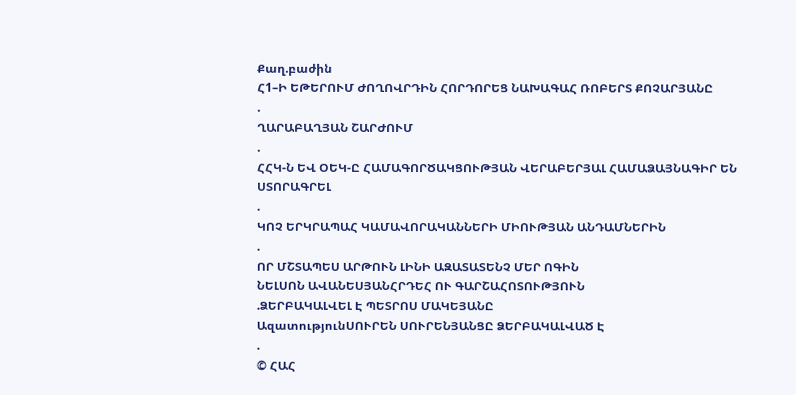Քաղ.բաժին
Հ1–Ի ԵԹԵՐՈՒՄ ԺՈՂՈՎՐԴԻՆ ՀՈՐԴՈՐԵՑ ՆԱԽԱԳԱՀ ՌՈԲԵՐՏ ՔՈՉԱՐՅԱՆԸ
.
ՂԱՐԱԲԱՂՅԱՆ ՇԱՐԺՈՒՄ
.
ՀՀԿ-Ն ԵՎ ՕԵԿ-Ը ՀԱՄԱԳՈՐԾԱԿՑՈՒԹՅԱՆ ՎԵՐԱԲԵՐՅԱԼ ՀԱՄԱՁԱՅՆԱԳԻՐ ԵՆ ՍՏՈՐԱԳՐԵԼ
.
ԿՈՉ ԵՐԿՐԱՊԱՀ ԿԱՄԱՎՈՐԱԿԱՆՆԵՐԻ ՄԻՈՒԹՅԱՆ ԱՆԴԱՄՆԵՐԻՆ
.
ՈՐ ՄՇՏԱՊԵՍ ԱՐԹՈՒՆ ԼԻՆԻ ԱԶԱՏԱՏԵՆՉ ՄԵՐ ՈԳԻՆ
ՆԵԼՍՈՆ ԱՎԱՆԵՍՅԱՆՀՐԴԵՀ ՈՒ ԳԱՐՇԱՀՈՏՈՒԹՅՈՒՆ
.ՁԵՐԲԱԿԱԼՎԵԼ Է ՊԵՏՐՈՍ ՄԱԿԵՅԱՆԸ
ԱզատությունՍՈՒՐԵՆ ՍՈՒՐԵՆՅԱՆՑԸ ՁԵՐԲԱԿԱԼՎԱԾ Է
.
© ՀԱՀ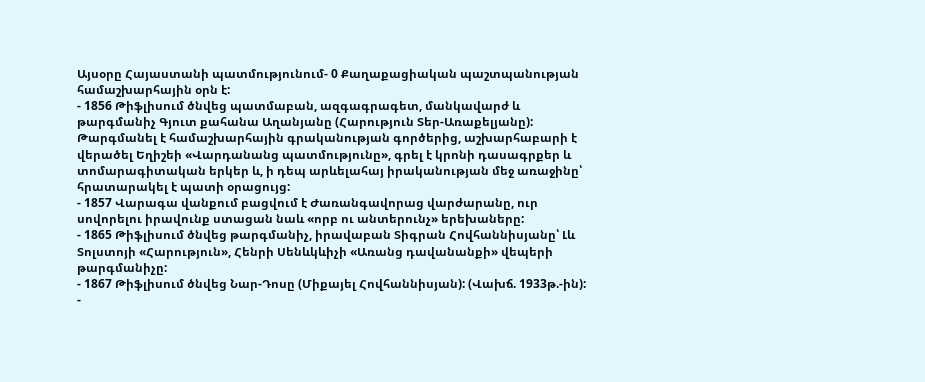Այսօրը Հայաստանի պատմությունում- 0 Քաղաքացիական պաշտպանության համաշխարհային օրն է:
- 1856 Թիֆլիսում ծնվեց պատմաբան, ազգագրագետ, մանկավարժ և թարգմանիչ Գյուտ քահանա Աղանյանը (Հարություն Տեր-Առաքելյանը): Թարգմանել է համաշխարհային գրականության գործերից, աշխարհաբարի է վերածել Եղիշեի «Վարդանանց պատմությունը», գրել է կրոնի դասագրքեր և տոմարագիտական երկեր և, ի դեպ արևելահայ իրականության մեջ առաջինը՝ հրատարակել է պատի օրացույց:
- 1857 Վարագա վանքում բացվում է Ժառանգավորաց վարժարանը, ուր սովորելու իրավունք ստացան նաև «որբ ու անտերունչ» երեխաները:
- 1865 Թիֆլիսում ծնվեց թարգմանիչ, իրավաբան Տիգրան Հովհաննիսյանը՝ Լև Տոլստոյի «Հարություն», Հենրի Սենևկևիչի «Առանց դավանանքի» վեպերի թարգմանիչը:
- 1867 Թիֆլիսում ծնվեց Նար-Դոսը (Միքայել Հովհաննիսյան): (Վախճ. 1933թ.-ին):
-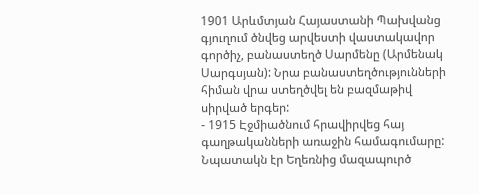1901 Արևմտյան Հայաստանի Պախվանց գյուղում ծնվեց արվեստի վաստակավոր գործիչ, բանաստեղծ Սարմենը (Արմենակ Սարգսյան): Նրա բանաստեղծությունների հիման վրա ստեղծվել են բազմաթիվ սիրված երգեր:
- 1915 Էջմիածնում հրավիրվեց հայ գաղթականների առաջին համագումարը: Նպատակն էր Եղեռնից մազապուրծ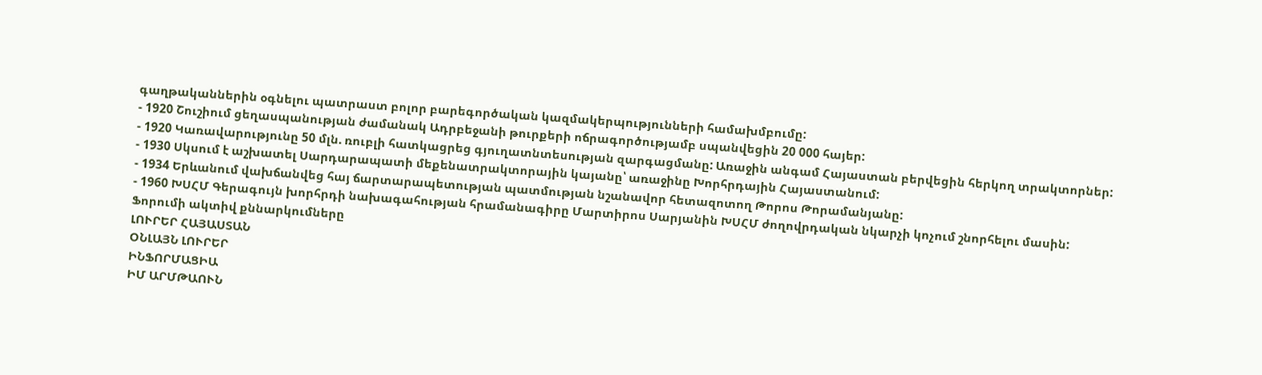գաղթականներին օգնելու պատրաստ բոլոր բարեգործական կազմակերպությունների համախմբումը:
- 1920 Շուշիում ցեղասպանության ժամանակ Ադրբեջանի թուրքերի ոճրագործությամբ սպանվեցին 20 000 հայեր:
- 1920 Կառավարությունը 50 մլն. ռուբլի հատկացրեց գյուղատնտեսության զարգացմանը: Առաջին անգամ Հայաստան բերվեցին հերկող տրակտորներ:
- 1930 Սկսում է աշխատել Սարդարապատի մեքենատրակտորային կայանը՝ առաջինը Խորհրդային Հայաստանում:
- 1934 Երևանում վախճանվեց հայ ճարտարապետության պատմության նշանավոր հետազոտող Թորոս Թորամանյանը:
- 1960 ԽՍՀՄ Գերագույն խորհրդի նախագահության հրամանագիրը Մարտիրոս Սարյանին ԽՍՀՄ ժողովրդական նկարչի կոչում շնորհելու մասին:
Ֆորումի ակտիվ քննարկումները
ԼՈՒՐԵՐ ՀԱՅԱՍՏԱՆ
ՕՆԼԱՅՆ ԼՈՒՐԵՐ
ԻՆՖՈՐՄԱՑԻԱ
ԻՄ ԱՐՄԹԱՈՒՆ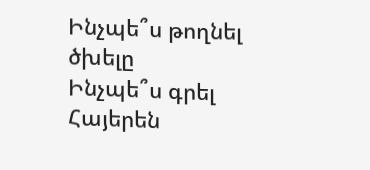Ինչպե՞ս թողնել ծխելը
Ինչպե՞ս գրել Հայերեն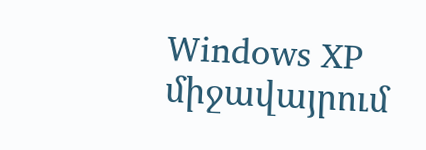Windows XP միջավայրում